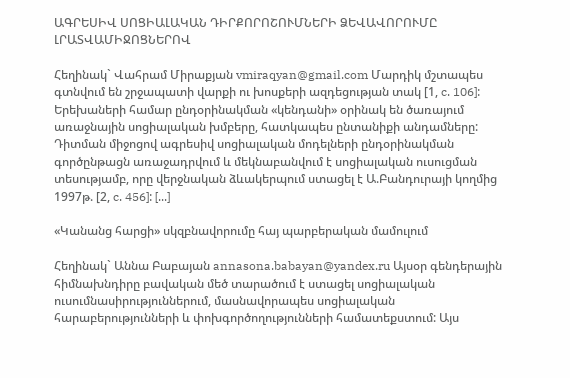ԱԳՐԵՍԻՎ ՍՈՑԻԱԼԱԿԱՆ ԴԻՐՔՈՐՈՇՈՒՄՆԵՐԻ ՁԵՎԱՎՈՐՈՒՄԸ ԼՐԱՏՎԱՄԻՋՈՑՆԵՐՈՎ

Հեղինակ` Վահրամ Միրաքյան vmiraqyan@gmail.com Մարդիկ մշտապես գտնվում են շրջապատի վարքի ու խոսքերի ազդեցության տակ [1, c. 106]: Երեխաների համար ընդօրինակման «կենդանի» օրինակ են ծառայում առաջնային սոցիալական խմբերը, հատկապես ընտանիքի անդամները: Դիտման միջոցով ագրեսիվ սոցիալական մոդելների ընդօրինակման գործընթացն առաջադրվում և մեկնաբանվում է սոցիալական ուսուցման տեսությամբ, որը վերջնական ձևակերպում ստացել է Ա.Բանդուրայի կողմից 1997թ. [2, c. 456]: [...]

«Կանանց հարցի» սկզբնավորումը հայ պարբերական մամուլում

Հեղինակ` Աննա Բաբայան annasona.babayan@yandex.ru Այսօր գենդերային հիմնախնդիրը բավական մեծ տարածում է ստացել սոցիալական ուսումնասիրություններում, մասնավորապես սոցիալական հարաբերությունների և փոխգործողությունների համատեքստում: Այս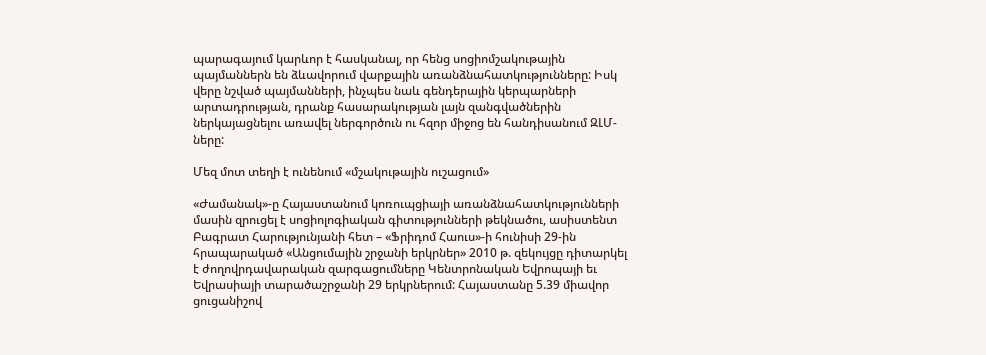պարագայում կարևոր է հասկանալ, որ հենց սոցիոմշակութային պայմաններն են ձևավորում վարքային առանձնահատկությունները: Իսկ վերը նշված պայմանների, ինչպես նաև գենդերային կերպարների արտադրության, դրանք հասարակության լայն զանգվածներին ներկայացնելու առավել ներգործուն ու հզոր միջոց են հանդիսանում ԶԼՄ-ները:

Մեզ մոտ տեղի է ունենում «մշակութային ուշացում»

«Ժամանակ»-ը Հայաստանում կոռուպցիայի առանձնահատկությունների մասին զրուցել է սոցիոլոգիական գիտությունների թեկնածու, ասիստենտ Բագրատ Հարությունյանի հետ – «Ֆրիդոմ Հաուս»-ի հունիսի 29-ին հրապարակած «Անցումային շրջանի երկրներ» 2010 թ. զեկույցը դիտարկել է ժողովրդավարական զարգացումները Կենտրոնական Եվրոպայի եւ Եվրասիայի տարածաշրջանի 29 երկրներում: Հայաստանը 5.39 միավոր ցուցանիշով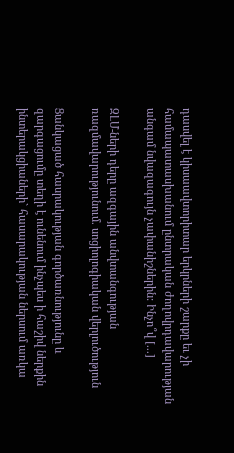դասվել է կիսաավտորիտար երկրների շարքը եւ չի համապատասխանում ընտրական ժողովրդավարության անգամ նվազագույն չափանիշներին: Ինչո՞վ [...]

ԶԼՄ-ների դերը ազգային անվտանգության ռազմավարությունում. սոցիոլոգիական վերլուծություն

Ցանկացած հասրակության գործառնությունը և զարգացումը տեղի է ունենում ինչպես ի հաշիվ ներքին ինտերակցիաների` հասարակության ներսում առկա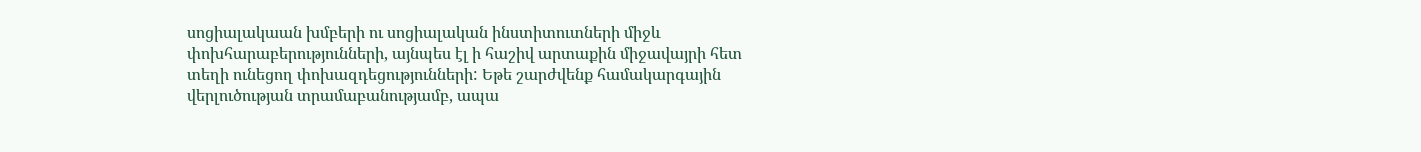սոցիալակաան խմբերի ու սոցիալական ինստիտուտների միջև փոխհարաբերությունների, այնպես էլ ի հաշիվ արտաքին միջավայրի հետ տեղի ունեցող փոխազդեցությունների: Եթե շարժվենք համակարգային վերլուծության տրամաբանությամբ, ապա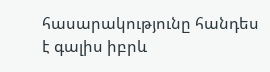հասարակությունը հանդես է գալիս իբրև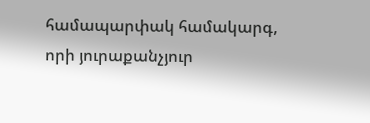համապարփակ համակարգ, որի յուրաքանչյուր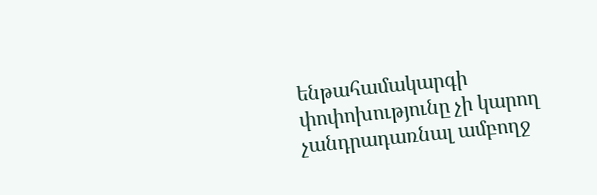ենթահամակարգի փոփոխությունը չի կարող չանդրադառնալ ամբողջ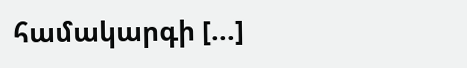համակարգի [...]